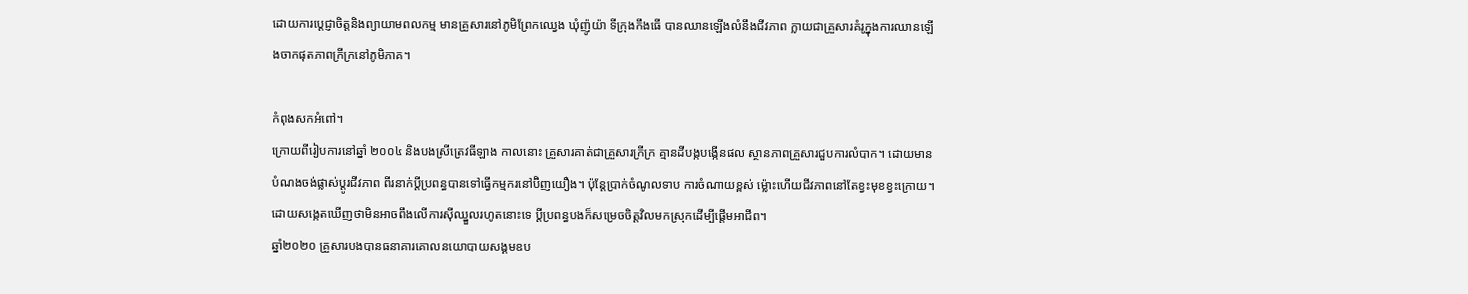ដោយការប្តេជ្ញាចិត្តនិងព្យាយាមពលកម្ម មានគ្រួសារនៅភូមិព្រែកឈ្វេង ឃុំញ៉ូយ៉ា ទីក្រុងកឹងធើ បានឈានឡើងលំនឹងជីវភាព ក្លាយជាគ្រួសារគំរូក្នុងការឈានឡើងចាកផុតភាពក្រីក្រនៅភូមិភាគ។

កំពុងសកអំពៅ។
ក្រោយពីរៀបការនៅឆ្នាំ ២០០៤ និងបងស្រីត្រេវធីឡាង កាលនោះ គ្រួសារគាត់ជាគ្រួសារក្រីក្រ គ្មានដីបង្កបង្កើនផល ស្ថានភាពគ្រួសារជួបការលំបាក។ ដោយមានបំណងចង់ផ្លាស់ប្តូរជីវភាព ពីរនាក់ប្តីប្រពន្ធបានទៅធ្វើកម្មករនៅប៊ិញយឿង។ ប៉ុន្តែប្រាក់ចំណូលទាប ការចំណាយខ្ពស់ ម៉្លោះហើយជីវភាពនៅតែខ្វះមុខខ្វះក្រោយ។ ដោយសង្កេតឃើញថាមិនអាចពឹងលើការស៊ីឈ្នួលរហូតនោះទេ ប្តីប្រពន្ធបងក៏សម្រេចចិត្តវិលមកស្រុកដើម្បីផ្តើមអាជីព។
ឆ្នាំ២០២០ គ្រួសារបងបានធនាគារគោលនយោបាយសង្គមឧប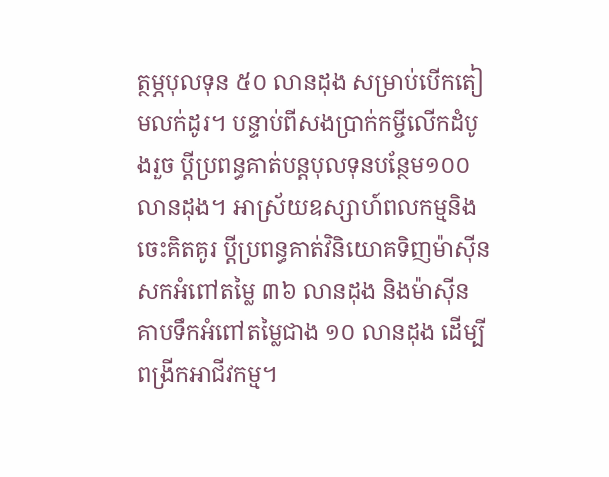ត្ថម្ភបុលទុន ៥០ លានដុង សម្រាប់បើកតៀមលក់ដូរ។ បន្ទាប់ពីសងប្រាក់កម្ចីលើកដំបូងរួច ប្តីប្រពន្ធគាត់បន្តបុលទុនបន្ថែម១០០លានដុង។ អាស្រ័យឧស្សាហ៍ពលកម្មនិងចេះគិតគូរ ប្តីប្រពន្ធគាត់វិនិយោគទិញម៉ាស៊ីនសកអំពៅតម្លៃ ៣៦ លានដុង និងម៉ាស៊ីន គាបទឹកអំពៅតម្លៃជាង ១០ លានដុង ដើម្បីពង្រីកអាជីវកម្ម។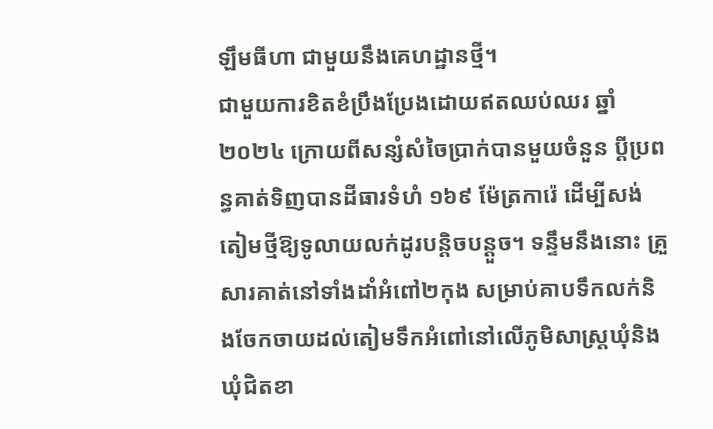ឡឹមធីហា ជាមួយនឹងគេហដ្ឋានថ្មី។
ជាមួយការខិតខំប្រឹងប្រែងដោយឥតឈប់ឈរ ឆ្នាំ២០២៤ ក្រោយពីសន្សំសំចៃប្រាក់បានមួយចំនួន ប្តីប្រពន្ធគាត់ទិញបានដីធារទំហំ ១៦៩ ម៉ែត្រការ៉េ ដើម្បីសង់តៀមថ្មីឱ្យទូលាយលក់ដូរបន្តិចបន្តួច។ ទន្ទឹមនឹងនោះ គ្រួសារគាត់នៅទាំងដាំអំពៅ២កុង សម្រាប់គាបទឹកលក់និងចែកចាយដល់តៀមទឹកអំពៅនៅលើភូមិសាស្ត្រឃុំនិងឃុំជិតខា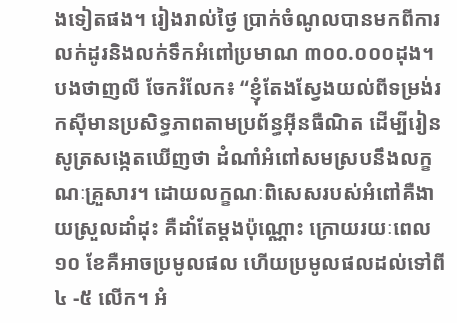ងទៀតផង។ រៀងរាល់ថ្ងៃ ប្រាក់ចំណូលបានមកពីការលក់ដូរនិងលក់ទឹកអំពៅប្រមាណ ៣០០.០០០ដុង។
បងថាញលី ចែករំលែក៖ “ខ្ញុំតែងស្វែងយល់ពីទម្រង់រកស៊ីមានប្រសិទ្ធភាពតាមប្រព័ន្ធអ៊ីនធឺណិត ដើម្បីរៀនសូត្រសង្កេតឃើញថា ដំណាំអំពៅសមស្របនឹងលក្ខណៈគ្រួសារ។ ដោយលក្ខណៈពិសេសរបស់អំពៅគឺងាយស្រួលដាំដុះ គឺដាំតែម្ដងប៉ុណ្ណោះ ក្រោយរយៈពេល ១០ ខែគឺអាចប្រមូលផល ហើយប្រមូលផលដល់ទៅពី ៤ -៥ លើក។ អំ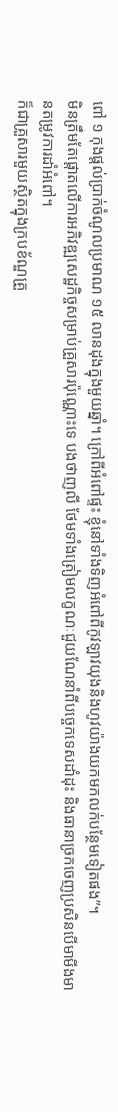ពៅ ១ កុងផ្តល់ប្រាក់ចំណូលប្រមាណ ១៥ លានដុងក្នុងមួយឆ្នាំ។ ក្រៅពីអំពៅផ្ទះ ខ្ញុំនៅទាំងទិញអំពៅពីកូវឡាវយុងនិងហូវយ៉ាងយកមកលក់បន្ថែមទៀតផង”។
មិនត្រឹមតែផ្ដោតលើការអភិវឌ្ឍសេដ្ឋកិច្ចសម្រាប់គ្រួសារប៉ុណ្ណោះទេ បងថាញលី ថែមទាំងត្រៀមលក្ខណៈជួយណែនាំពីបច្ចេកទេសដាំដុះ និងធានាច្រកចេញប្រសិនបើមាមីងមានតម្រូវការដាំអំពៅ។
ក៏ជាគ្រួសារមួយស្ថិតក្នុងក្របខ័ណ្ឌគ្រួ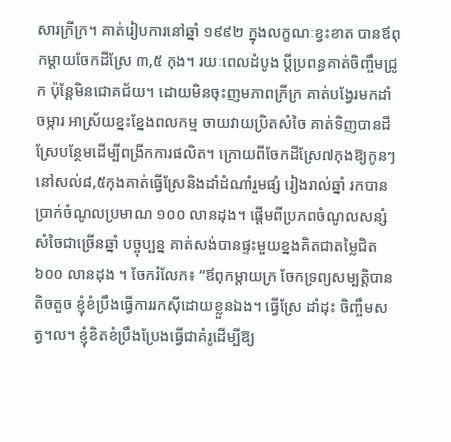សារក្រីក្រ។ គាត់រៀបការនៅឆ្នាំ ១៩៩២ ក្នុងលក្ខណៈខ្វះខាត បានឪពុកម្តាយចែកដីស្រែ ៣,៥ កុង។ រយៈពេលដំបូង ប្តីប្រពន្ធគាត់ចិញ្ចឹមជ្រូក ប៉ុន្តែមិនជោគជ័យ។ ដោយមិនចុះញមភាពក្រីក្រ គាត់បង្វែរមកដាំចម្ការ អាស្រ័យខ្នះខ្នែងពលកម្ម ចាយវាយប្រិតសំចៃ គាត់ទិញបានដីស្រែបន្ថែមដើម្បីពង្រីកការផលិត។ ក្រោយពីចែកដីស្រែ៧កុងឱ្យកូនៗ នៅសល់៨,៥កុងគាត់ធ្វើស្រែនិងដាំដំណាំរួមផ្សំ រៀងរាល់ឆ្នាំ រកបានប្រាក់ចំណូលប្រមាណ ១០០ លានដុង។ ផ្តើមពីប្រភពចំណូលសន្សំសំចៃជាច្រើនឆ្នាំ បច្ចុប្បន្ន គាត់សង់បានផ្ទះមួយខ្នងគិតជាតម្លៃជិត ៦០០ លានដុង ។ ចែករំលែក៖ “ឪពុកម្តាយក្រ ចែកទ្រព្យសម្បត្តិបានតិចតួច ខ្ញុំខំប្រឹងធ្វើការរកស៊ីដោយខ្លួនឯង។ ធ្វើស្រែ ដាំដុះ ចិញ្ចឹមសត្វ។ល។ ខ្ញុំខិតខំប្រឹងប្រែងធ្វើជាគំរូដើម្បីឱ្យ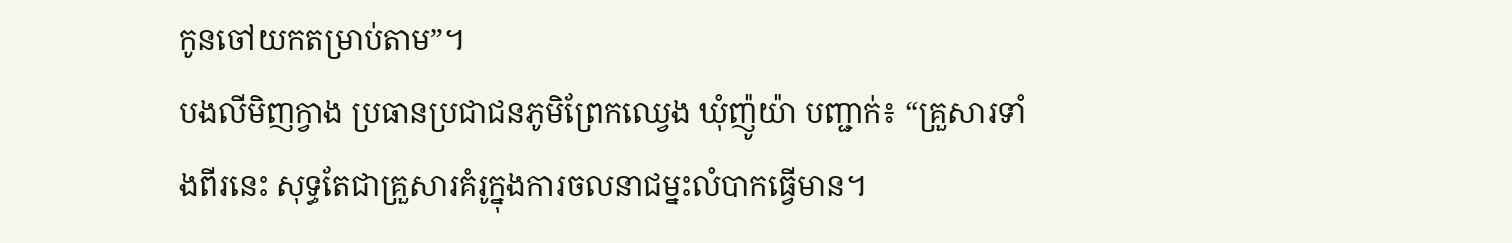កូនចៅយកតម្រាប់តាម”។
បងលីមិញក្វាង ប្រធានប្រជាជនភូមិព្រែកឈ្វេង ឃុំញ៉ូយ៉ា បញ្ជាក់៖ “គ្រួសារទាំងពីរនេះ សុទ្ធតែជាគ្រួសារគំរូក្នុងការចលនាជម្នះលំបាកធ្វើមាន។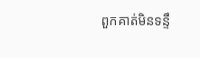ពួកគាត់មិនទន្ទឹ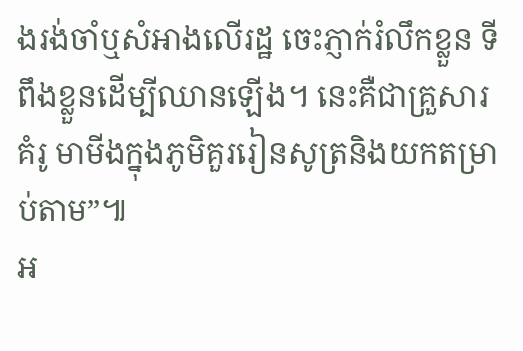ងរង់ចាំឬសំអាងលើរដ្ឋ ចេះភ្ញាក់រំលឹកខ្លួន ទីពឹងខ្លួនដើម្បីឈានឡើង។ នេះគឺជាគ្រួសារគំរូ មាមីងក្នុងភូមិគួររៀនសូត្រនិងយកតម្រាប់តាម”៕
អ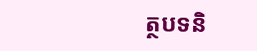ត្ថបទនិ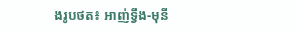ងរូបថត៖ អាញ់ទ្វឹង-មុនី